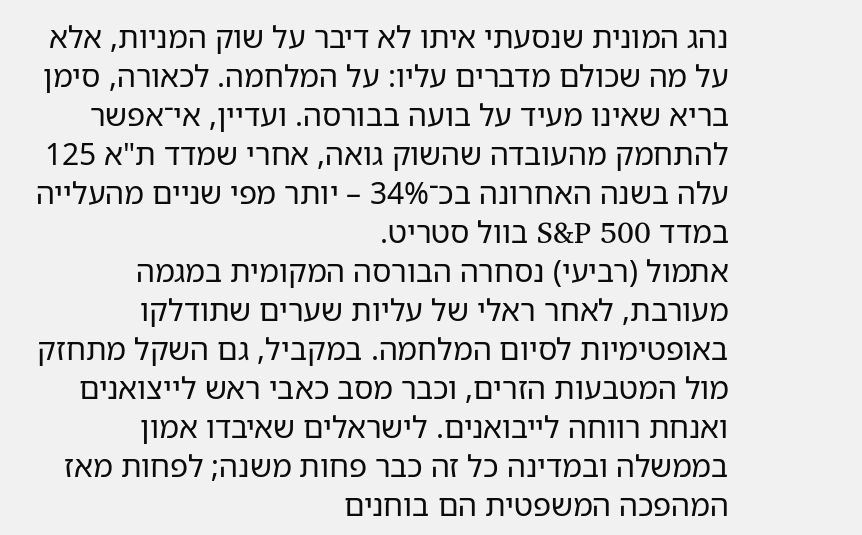נהג המונית שנסעתי איתו לא דיבר על שוק המניות, אלא על מה שכולם מדברים עליו: על המלחמה. לכאורה, סימן בריא שאינו מעיד על בועה בבורסה. ועדיין, אי־אפשר להתחמק מהעובדה שהשוק גואה, אחרי שמדד ת"א 125 עלה בשנה האחרונה בכ־34% – יותר מפי שניים מהעלייה במדד S&P 500 בוול סטריט.
אתמול (רביעי) נסחרה הבורסה המקומית במגמה מעורבת, לאחר ראלי של עליות שערים שתודלקו באופטימיות לסיום המלחמה. במקביל, גם השקל מתחזק מול המטבעות הזרים, וכבר מסב כאבי ראש לייצואנים ואנחת רווחה לייבואנים. לישראלים שאיבדו אמון בממשלה ובמדינה כל זה כבר פחות משנה; לפחות מאז המהפכה המשפטית הם בוחנים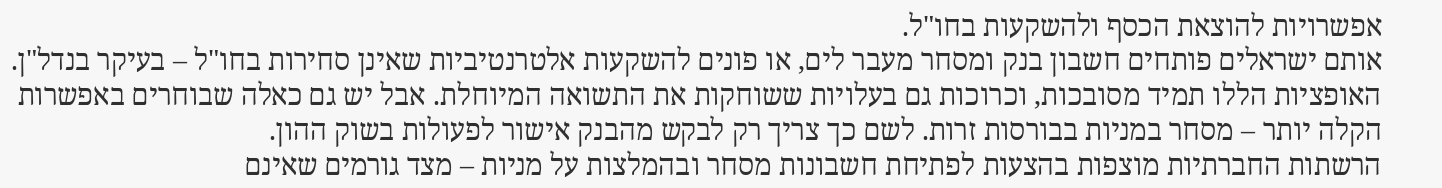אפשרויות להוצאת הכסף ולהשקעות בחו"ל.
אותם ישראלים פותחים חשבון בנק ומסחר מעבר לים, או פונים להשקעות אלטרנטיביות שאינן סחירות בחו"ל – בעיקר בנדל"ן. האופציות הללו תמיד מסובכות, וכרוכות גם בעלויות ששוחקות את התשואה המיוחלת. אבל יש גם כאלה שבוחרים באפשרות הקלה יותר – מסחר במניות בבורסות זרות. לשם כך צריך רק לבקש מהבנק אישור לפעולות בשוק ההון.
הרשתות החברתיות מוצפות בהצעות לפתיחת חשבונות מסחר ובהמלצות על מניות – מצד גורמים שאינם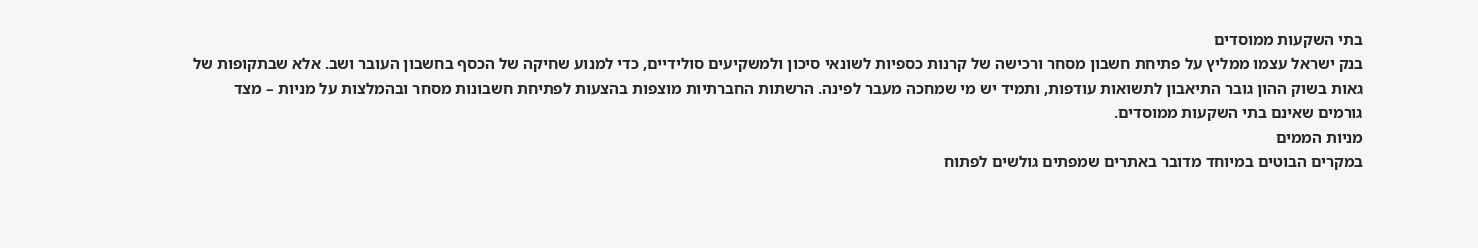בתי השקעות ממוסדים
בנק ישראל עצמו ממליץ על פתיחת חשבון מסחר ורכישה של קרנות כספיות לשונאי סיכון ולמשקיעים סולידיים, כדי למנוע שחיקה של הכסף בחשבון העובר ושב. אלא שבתקופות של גאות בשוק ההון גובר התיאבון לתשואות עודפות, ותמיד יש מי שמחכה מעבר לפינה. הרשתות החברתיות מוצפות בהצעות לפתיחת חשבונות מסחר ובהמלצות על מניות – מצד גורמים שאינם בתי השקעות ממוסדים.
מניות הממים
במקרים הבוטים במיוחד מדובר באתרים שמפתים גולשים לפתוח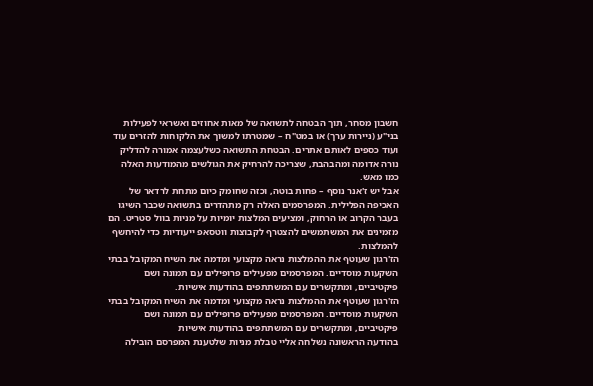חשבון מסחר, תוך הבטחה לתשואה של מאות אחוזים ואשראי לפעילות בני"ע (ניירות ערך) או במט"ח – שמטרתו למשוך את הלקוחות להזרים עוד ועוד כספים לאותם אתרים. הבטחת התשואה כשלעצמה אמורה להדליק נורה אדומה ומהבהבת, שצריכה להרחיק את הגולשים מהמודעות האלה כמו מאש.
אבל יש ז'אנר נוסף – פחות בוטה, וכזה שחומק כיום מתחת לרדאר של האכיפה הפלילית. המפרסמים האלה רק מתהדרים בתשואה שכבר השיגו בעבר הקרוב או הרחוק, ומציעים המלצות יומיות על מניות בוול סטריט. הם מזמינים את המשתמשים להצטרף לקבוצות ווטסאפ ייעודיות כדי להיחשף להמלצות.
הז'רגון שעוטף את ההמלצות נראה מקצועי ומדמה את השיח המקובל בבתי השקעות מוסדיים. המפרסמים מפעילים פרופילים עם תמונה ושם פיקטיביים, ומתקשרים עם המשתתפים בהודעות אישיות.
הז'רגון שעוטף את ההמלצות נראה מקצועי ומדמה את השיח המקובל בבתי השקעות מוסדיים. המפרסמים מפעילים פרופילים עם תמונה ושם פיקטיביים, ומתקשרים עם המשתתפים בהודעות אישיות
בהודעה הראשונה נשלחה אליי טבלת מניות שלטענת המפרסם הובילה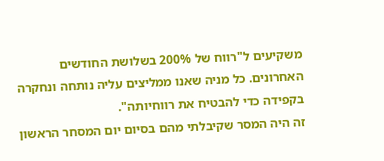משקיעים ל"רווח של 200% בשלושת החודשים האחרונים. כל מניה שאנו ממליצים עליה נותחה ונחקרה בקפידה כדי להבטיח את רווחיותה".
זה היה המסר שקיבלתי מהם בסיום יום המסחר הראשון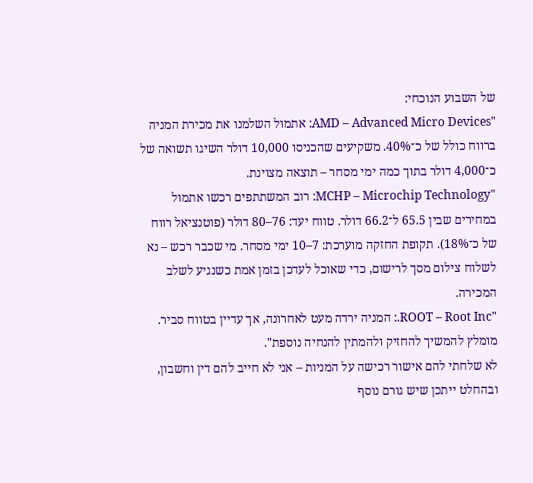של השבוע הנוכחי:
"AMD – Advanced Micro Devices: אתמול השלמנו את מכירת המניה ברווח כולל של כ־40%. משקיעים שהכניסו 10,000 דולר השיגו תשואה של כ־4,000 דולר בתוך כמה ימי מסחר – תוצאה מצוינת.
"MCHP – Microchip Technology: רוב המשתתפים רכשו אתמול במחירים שבין 65.5 ל־66.2 דולר. טווח יעד: 76–80 דולר (פוטנציאל רווח של כ־18%). תקופת החזקה מוערכת: 7–10 ימי מסחר. מי שכבר רכש – נא לשלוח צילום מסך לרישום, כדי שאוכל לעדכן בזמן אמת כשנגיע לשלב המכירה.
"ROOT – Root Inc.: המניה ירדה מעט לאחרונה, אך עדיין בטווח סביר. מומלץ להמשיך להחזיק ולהמתין להנחיה נוספת".
לא שלחתי להם אישור רכישה על המניות – אני לא חייב להם דין וחשבון, ובהחלט ייתכן שיש גורם נוסף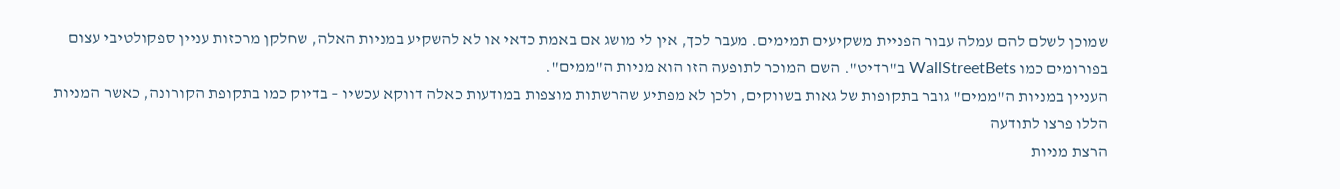שמוכן לשלם להם עמלה עבור הפניית משקיעים תמימים. מעבר לכך, אין לי מושג אם באמת כדאי או לא להשקיע במניות האלה, שחלקן מרכזות עניין ספקולטיבי עצום בפורומים כמו WallStreetBets ב"רדיט". השם המוכר לתופעה הזו הוא מניות ה"ממים".
העניין במניות ה"ממים" גובר בתקופות של גאות בשווקים, ולכן לא מפתיע שהרשתות מוצפות במודעות כאלה דווקא עכשיו – בדיוק כמו בתקופת הקורונה, כאשר המניות הללו פרצו לתודעה
הרצת מניות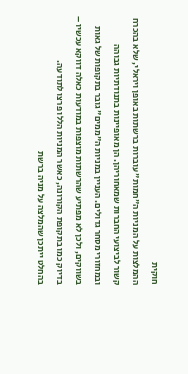חוקית
ההמלצות על המניות ה"חמות" עוברות ברשתות באופן ויראלי, שלא בהכרח קשור לביצועי החברות שמאחוריהן. הן מאופיינות בתנודתיות גבוהה ובמחזורי מסחר גדולים. העניין במניות ה"ממים" גובר בתקופות של גאות בשווקים, ולכן לא מפתיע שהרשתות מוצפות במודעות כאלה דווקא עכשיו – בדיוק כמו בתקופת הקורונה, כאשר המניות הללו פרצו לתודעה.
בהחלט ייתכן שהמלצה על מניה ברשת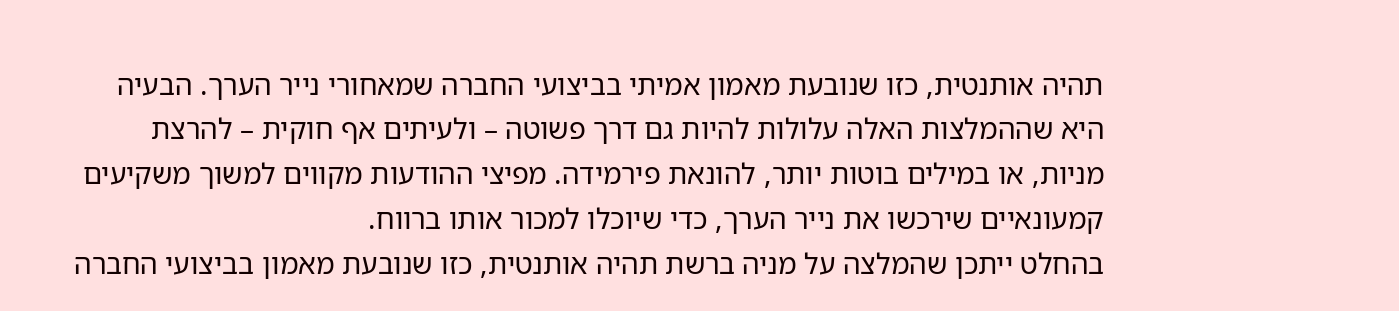תהיה אותנטית, כזו שנובעת מאמון אמיתי בביצועי החברה שמאחורי נייר הערך. הבעיה היא שההמלצות האלה עלולות להיות גם דרך פשוטה – ולעיתים אף חוקית – להרצת מניות, או במילים בוטות יותר, להונאת פירמידה. מפיצי ההודעות מקווים למשוך משקיעים קמעונאיים שירכשו את נייר הערך, כדי שיוכלו למכור אותו ברווח.
בהחלט ייתכן שהמלצה על מניה ברשת תהיה אותנטית, כזו שנובעת מאמון בביצועי החברה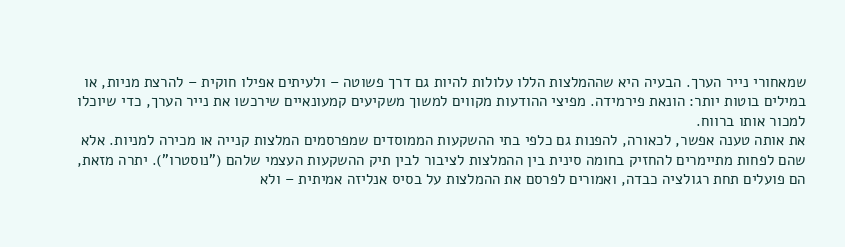שמאחורי נייר הערך. הבעיה היא שההמלצות הללו עלולות להיות גם דרך פשוטה – ולעיתים אפילו חוקית – להרצת מניות, או במילים בוטות יותר: הונאת פירמידה. מפיצי ההודעות מקווים למשוך משקיעים קמעונאיים שירכשו את נייר הערך, כדי שיוכלו למכור אותו ברווח.
את אותה טענה אפשר, לכאורה, להפנות גם כלפי בתי ההשקעות הממוסדים שמפרסמים המלצות קנייה או מכירה למניות. אלא שהם לפחות מתיימרים להחזיק בחומה סינית בין ההמלצות לציבור לבין תיק ההשקעות העצמי שלהם ("נוסטרו"). יתרה מזאת, הם פועלים תחת רגולציה כבדה, ואמורים לפרסם את ההמלצות על בסיס אנליזה אמיתית – ולא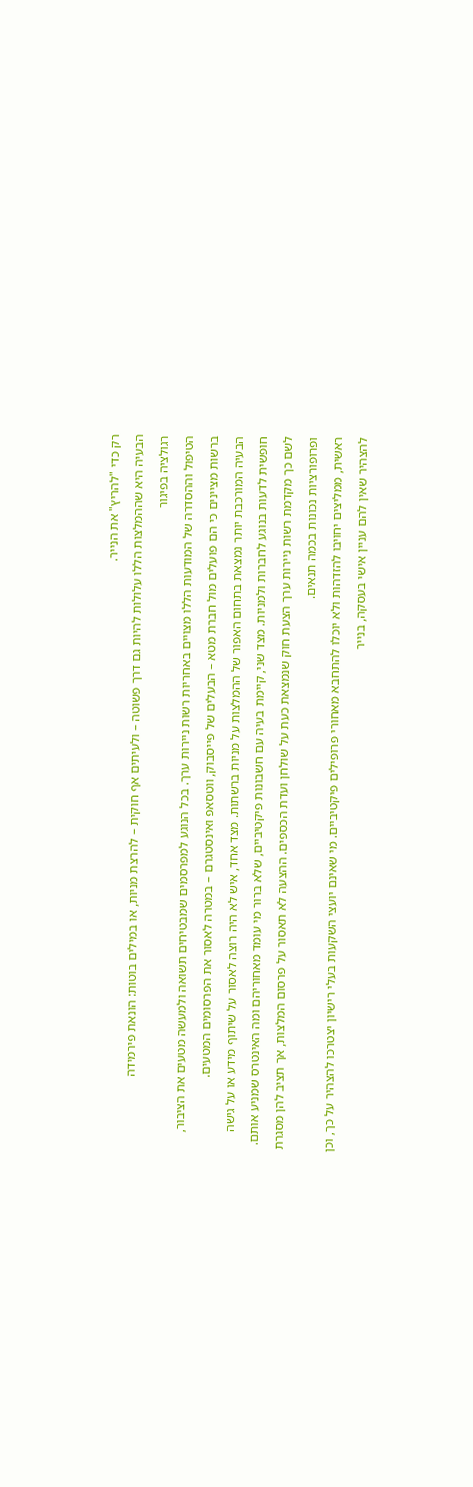רק כדי "להריץ" את הנייר.
הבעיה היא שההמלצות הללו עלולות להיות גם דרך פשוטה – ולעיתים אף חוקית – להרצת מניות, או במילים בוטות: הונאת פירמידה
רגולציה בפיגור
הטיפול וההסדרה של המודעות הללו מצויים באחריות רשות ניירות ערך. בכל הנוגע למפרסמים שמבטיחים תשואה ולמעשה מטעים את הציבור, ברשות מציינים כי הם פועלים מול חברת מטא – הבעלים של פייסבוק, ווטסאפ ואינסטגרם – במטרה לאסור את הפרסומים המטעים.
הבעיה המורכבת יותר נמצאת בתחום האפור של ההמלצות על מניות ברשתות. מצד אחד, איש לא היה רוצה לאסור על שיתוף מידע או על גישה חופשית לדעות בנוגע לחברות ולמניות. מצד שני, קיימת בעיה עם חשבונות פיקטיביים, שלא ברור מי עומד מאחוריהם ומה האינטרס שמניע אותם.
לשם כך מקדמת רשות ניירות ערך הצעת חוק שנמצאת כעת על שולחן ועדת הכספים. ההצעה לא תאסור על פרסום המלצות, אך תציב להן מסגרת ופרופורציות נכונות בכמה תנאים.
ראשית, ממליצים יחויבו להזדהות ולא יוכלו להתחבא מאחורי פרופילים פיקטיביים. מי שאינם יועצי השקעות בעלי רישיון יצטרכו להצהיר על כך, וכן להצהיר שאין להם עניין אישי בעסקה, בנייר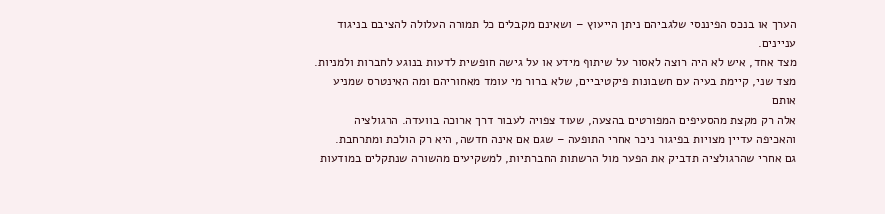הערך או בנכס הפיננסי שלגביהם ניתן הייעוץ – ושאינם מקבלים כל תמורה העלולה להציבם בניגוד עניינים.
מצד אחד, איש לא היה רוצה לאסור על שיתוף מידע או על גישה חופשית לדעות בנוגע לחברות ולמניות. מצד שני, קיימת בעיה עם חשבונות פיקטיביים, שלא ברור מי עומד מאחוריהם ומה האינטרס שמניע אותם
אלה רק מקצת מהסעיפים המפורטים בהצעה, שעוד צפויה לעבור דרך ארוכה בוועדה. הרגולציה והאכיפה עדיין מצויות בפיגור ניכר אחרי התופעה – שגם אם אינה חדשה, היא רק הולכת ומתרחבת.
גם אחרי שהרגולציה תדביק את הפער מול הרשתות החברתיות, למשקיעים מהשורה שנתקלים במודעות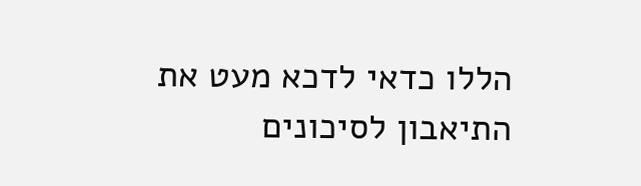הללו כדאי לדכא מעט את התיאבון לסיכונים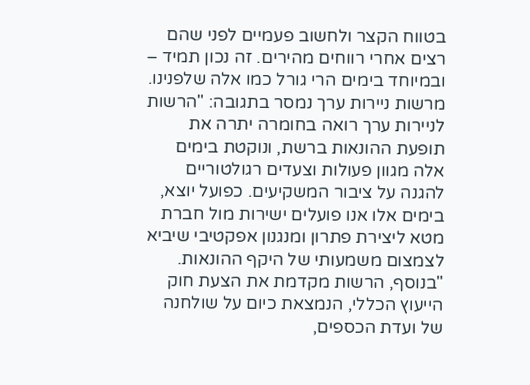בטווח הקצר ולחשוב פעמיים לפני שהם רצים אחרי רווחים מהירים. זה נכון תמיד – ובמיוחד בימים הרי גורל כמו אלה שלפנינו.
מרשות ניירות ערך נמסר בתגובה: "הרשות לניירות ערך רואה בחומרה יתרה את תופעת ההונאות ברשת, ונוקטת בימים אלה מגוון פעולות וצעדים רגולטוריים להגנה על ציבור המשקיעים. כפועל יוצא, בימים אלו אנו פועלים ישירות מול חברת מטא ליצירת פתרון ומנגנון אפקטיבי שיביא לצמצום משמעותי של היקף ההונאות.
"בנוסף, הרשות מקדמת את הצעת חוק הייעוץ הכללי, הנמצאת כיום על שולחנה של ועדת הכספים,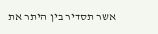אשר תסדיר בין היתר את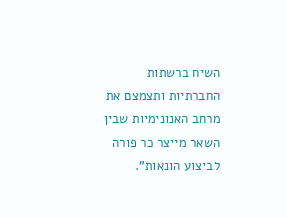השיח ברשתות החברתיות ותצמצם את מרחב האנונימיות שבין השאר מייצר כר פורה לביצוע הונאות".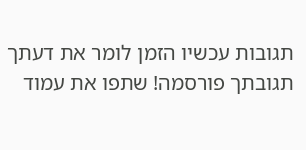תגובות עכשיו הזמן לומר את דעתך
תגובתך פורסמה! שתפו את עמוד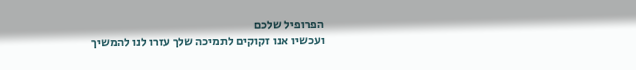הפרופיל שלכם
ועכשיו אנו זקוקים לתמיכה שלך עזרו לנו להמשיך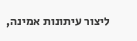ליצור עיתונות אמינה,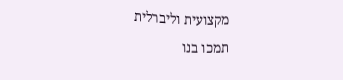מקצועית וליברלית
תמכו בנו